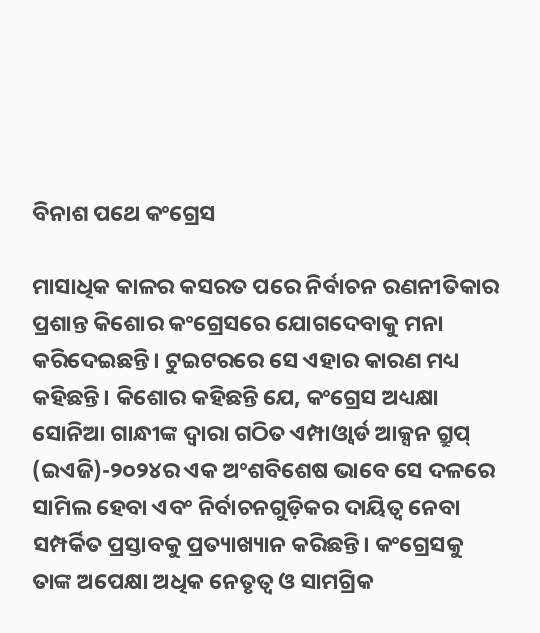ବିନାଶ ପଥେ କଂଗ୍ରେସ

ମାସାଧିକ କାଳର କସରତ ପରେ ନିର୍ବାଚନ ରଣନୀତିକାର ପ୍ରଶାନ୍ତ କିଶୋର କଂଗ୍ରେସରେ ଯୋଗଦେବାକୁ ମନା କରିଦେଇଛନ୍ତି। ଟୁଇଟରରେ ସେ ଏହାର କାରଣ ମଧ୍ୟ କହିଛନ୍ତି। କିଶୋର କହିଛନ୍ତି ଯେ, କଂଗ୍ରେସ ଅଧ୍ୟକ୍ଷା ସୋନିଆ ଗାନ୍ଧୀଙ୍କ ଦ୍ୱାରା ଗଠିତ ଏମ୍ପାଓ୍ବାର୍ଡ ଆକ୍ସନ ଗ୍ରୁପ୍‌ (ଇଏଜି)-୨୦୨୪ର ଏକ ଅଂଶବିଶେଷ ଭାବେ ସେ ଦଳରେ ସାମିଲ ହେବା ଏବଂ ନିର୍ବାଚନଗୁଡ଼ିକର ଦାୟିତ୍ୱ ନେବା ସମ୍ପର୍କିତ ପ୍ରସ୍ତାବକୁ ପ୍ରତ୍ୟାଖ୍ୟାନ କରିଛନ୍ତି। କଂଗ୍ରେସକୁ ତାଙ୍କ ଅପେକ୍ଷା ଅଧିକ ନେତୃତ୍ୱ ଓ ସାମଗ୍ରିକ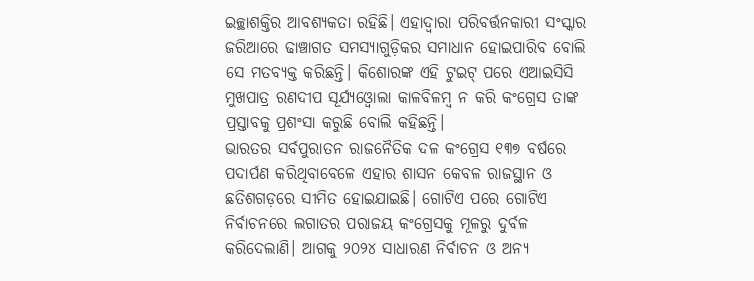ଇଚ୍ଛାଶକ୍ତିର ଆବଶ୍ୟକତା ରହିଛି। ଏହାଦ୍ୱାରା ପରିବର୍ତ୍ତନକାରୀ ସଂସ୍କାର ଜରିଆରେ ଢାଞ୍ଚାଗତ ସମସ୍ୟାଗୁଡ଼ିକର ସମାଧାନ ହୋଇପାରିବ ବୋଲି ସେ ମତବ୍ୟକ୍ତ କରିଛନ୍ତି। କିଶୋରଙ୍କ ଏହି ଟୁଇଟ୍‌ ପରେ ଏଆଇସିସି ମୁଖପାତ୍ର ରଣଦୀପ ସୂର୍ଯ୍ୟଓ୍ବୋଲା କାଳବିଳମ୍ବ ନ କରି କଂଗ୍ରେସ ତାଙ୍କ ପ୍ରସ୍ତାବକୁ ପ୍ରଶଂସା କରୁଛି ବୋଲି କହିଛନ୍ତି।
ଭାରତର ସର୍ବପୁରାତନ ରାଜନୈତିକ ଦଳ କଂଗ୍ରେସ ୧୩୭ ବର୍ଷରେ ପଦାର୍ପଣ କରିଥିବାବେଳେ ଏହାର ଶାସନ କେବଳ ରାଜସ୍ଥାନ ଓ ଛତିଶଗଡ଼ରେ ସୀମିତ ହୋଇଯାଇଛି। ଗୋଟିଏ ପରେ ଗୋଟିଏ ନିର୍ବାଚନରେ ଲଗାତର ପରାଜୟ କଂଗ୍ରେସକୁ ମୂଳରୁ ଦୁର୍ବଳ କରିଦେଲାଣି। ଆଗକୁ ୨୦୨୪ ସାଧାରଣ ନିର୍ବାଚନ ଓ ଅନ୍ୟ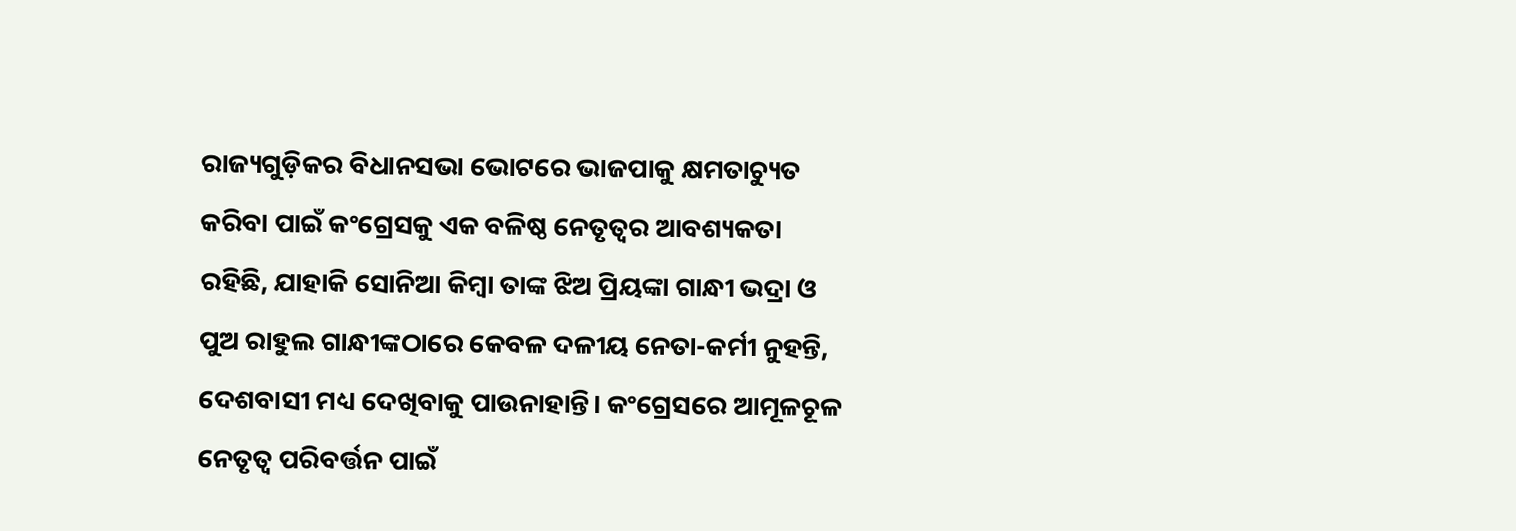ରାଜ୍ୟଗୁଡ଼ିକର ବିଧାନସଭା ଭୋଟରେ ଭାଜପାକୁ କ୍ଷମତାଚ୍ୟୁତ କରିବା ପାଇଁ କଂଗ୍ରେସକୁ ଏକ ବଳିଷ୍ଠ ନେତୃତ୍ୱର ଆବଶ୍ୟକତା ରହିଛି, ଯାହାକି ସୋନିଆ କିମ୍ବା ତାଙ୍କ ଝିଅ ପ୍ରିୟଙ୍କା ଗାନ୍ଧୀ ଭଦ୍ରା ଓ ପୁଅ ରାହୁଲ ଗାନ୍ଧୀଙ୍କଠାରେ କେବଳ ଦଳୀୟ ନେତା-କର୍ମୀ ନୁହନ୍ତି, ଦେଶବାସୀ ମଧ୍ୟ ଦେଖିବାକୁ ପାଉନାହାନ୍ତି। କଂଗ୍ରେସରେ ଆମୂଳଚୂଳ ନେତୃତ୍ୱ ପରିବର୍ତ୍ତନ ପାଇଁ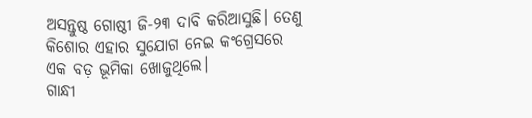ଅସନ୍ତୁଷ୍ଠ ଗୋଷ୍ଠୀ ଜି-୨୩ ଦାବି କରିଆସୁଛି। ତେଣୁ କିଶୋର ଏହାର ସୁଯୋଗ ନେଇ କଂଗ୍ରେସରେ ଏକ ବଡ଼ ଭୂମିକା ଖୋଜୁଥିଲେ।
ଗାନ୍ଧୀ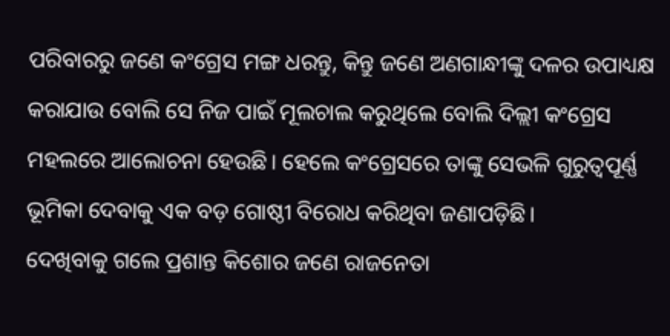ପରିବାରରୁ ଜଣେ କଂଗ୍ରେସ ମଙ୍ଗ ଧରନ୍ତୁ, କିନ୍ତୁ ଜଣେ ଅଣଗାନ୍ଧୀଙ୍କୁ ଦଳର ଉପାଧ୍ୟକ୍ଷ କରାଯାଉ ବୋଲି ସେ ନିଜ ପାଇଁ ମୂଲଚାଲ କରୁଥିଲେ ବୋଲି ଦିଲ୍ଲୀ କଂଗ୍ରେସ ମହଲରେ ଆଲୋଚନା ହେଉଛି। ହେଲେ କଂଗ୍ରେସରେ ତାଙ୍କୁ ସେଭଳି ଗୁରୁତ୍ୱପୂର୍ଣ୍ଣ ଭୂମିକା ଦେବାକୁ ଏକ ବଡ଼ ଗୋଷ୍ଠୀ ବିରୋଧ କରିଥିବା ଜଣାପଡ଼ିଛି।
ଦେଖିବାକୁ ଗଲେ ପ୍ରଶାନ୍ତ କିଶୋର ଜଣେ ରାଜନେତା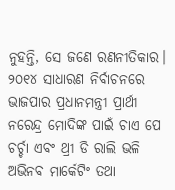ନୁହନ୍ତି, ସେ ଜଣେ ରଣନୀତିକାର। ୨୦୧୪ ସାଧାରଣ ନିର୍ବାଚନରେ ଭାଜପାର ପ୍ରଧାନମନ୍ତ୍ରୀ ପ୍ରାର୍ଥୀ ନରେନ୍ଦ୍ର ମୋଦିଙ୍କ ପାଇଁ ଚାଏ ପେ ଚର୍ଚ୍ଚା ଏବଂ ଥ୍ରୀ ଡି ରାଲି ଭଳି ଅଭିନବ ମାର୍କେଟିଂ ତଥା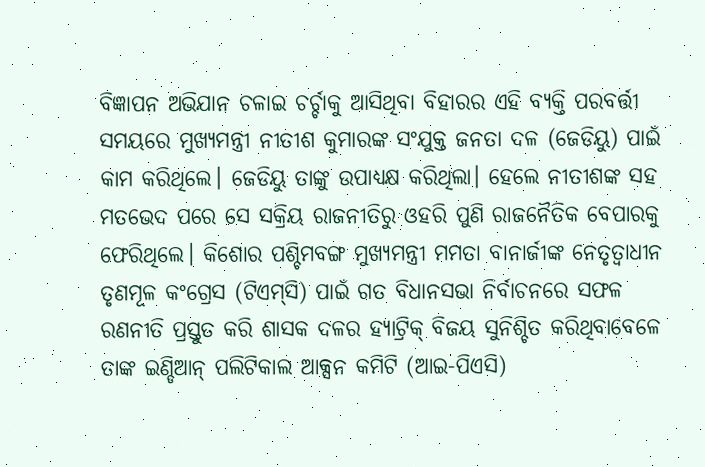ବିଜ୍ଞାପନ ଅଭିଯାନ ଚଳାଇ ଚର୍ଚ୍ଚାକୁ ଆସିଥିବା ବିହାରର ଏହି ବ୍ୟକ୍ତି ପରବର୍ତ୍ତୀ ସମୟରେ ମୁଖ୍ୟମନ୍ତ୍ରୀ ନୀତୀଶ କୁମାରଙ୍କ ସଂଯୁକ୍ତ ଜନତା ଦଳ (ଜେଡିୟୁ) ପାଇଁ କାମ କରିଥିଲେ। ଜେଡିୟୁ ତାଙ୍କୁ ଉପାଧ୍ୟକ୍ଷ କରିଥିଲା। ହେଲେ ନୀତୀଶଙ୍କ ସହ ମତଭେଦ ପରେ ସେ ସକ୍ରିୟ ରାଜନୀତିରୁ ଓହରି ପୁଣି ରାଜନୈତିକ ବେପାରକୁ ଫେରିଥିଲେ। କିଶୋର ପଶ୍ଚିମବଙ୍ଗ ମୁଖ୍ୟମନ୍ତ୍ରୀ ମମତା ବାନାର୍ଜୀଙ୍କ ନେତୃତ୍ୱାଧୀନ ତୃଣମୂଳ କଂଗ୍ରେସ (ଟିଏମ୍‌ସି) ପାଇଁ ଗତ ବିଧାନସଭା ନିର୍ବାଚନରେ ସଫଳ ରଣନୀତି ପ୍ରସ୍ତୁତ କରି ଶାସକ ଦଳର ହ୍ୟାଟ୍ରିକ୍‌ ବିଜୟ ସୁନିଶ୍ଚିତ କରିଥିବାବେଳେ ତାଙ୍କ ଇଣ୍ଡିଆନ୍‌ ପଲିଟିକାଲ ଆକ୍ସନ କମିଟି (ଆଇ-ପିଏସି)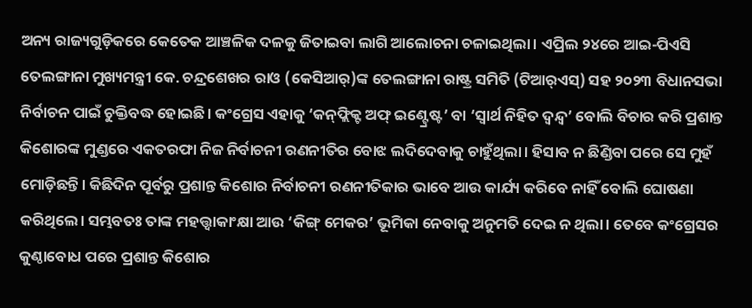ଅନ୍ୟ ରାଜ୍ୟଗୁଡ଼ିକରେ କେତେକ ଆଞ୍ଚଳିକ ଦଳକୁ ଜିତାଇବା ଲାଗି ଆଲୋଚନା ଚଳାଇଥିଲା। ଏପ୍ରିଲ ୨୪ରେ ଆଇ-ପିଏସି ତେଲଙ୍ଗାନା ମୁଖ୍ୟମନ୍ତ୍ରୀ କେ. ଚନ୍ଦ୍ରଶେଖର ରାଓ (କେସିଆର୍‌)ଙ୍କ ତେଲଙ୍ଗାନା ରାଷ୍ଟ୍ର ସମିତି (ଟିଆର୍‌ଏସ୍‌) ସହ ୨୦୨୩ ବିଧାନସଭା ନିର୍ବାଚନ ପାଇଁ ଚୁକ୍ତିବଦ୍ଧ ହୋଇଛି। କଂଗ୍ରେସ ଏହାକୁ ‘କନ୍‌ଫ୍ଲିକ୍ଟ ଅଫ୍‌ ଇଣ୍ଟ୍ରେଷ୍ଟ’ ବା ‘ସ୍ବାର୍ଥ ନିହିତ ଦ୍ୱନ୍ଦ୍ୱ’ ବୋଲି ବିଚାର କରି ପ୍ରଶାନ୍ତ କିଶୋରଙ୍କ ମୁଣ୍ଡରେ ଏକତରଫା ନିଜ ନିର୍ବାଚନୀ ରଣନୀତିର ବୋଝ ଲଦିଦେବାକୁ ଚାହୁଁଥିଲା। ହିସାବ ନ ଛିଣ୍ଡିବା ପରେ ସେ ମୁହଁ ମୋଡ଼ିଛନ୍ତି। କିଛିଦିନ ପୂର୍ବରୁ ପ୍ରଶାନ୍ତ କିଶୋର ନିର୍ବାଚନୀ ରଣନୀତିକାର ଭାବେ ଆଉ କାର୍ଯ୍ୟ କରିବେ ନାହିଁ ବୋଲି ଘୋଷଣା କରିଥିଲେ। ସମ୍ଭବତଃ ତାଙ୍କ ମହତ୍ତ୍ୱାକାଂକ୍ଷା ଆଉ ‘କିଙ୍ଗ୍‌ ମେକର’ ଭୂମିକା ନେବାକୁ ଅନୁମତି ଦେଇ ନ ଥିଲା। ତେବେ କଂଗ୍ରେସର କୁଣ୍ଠାବୋଧ ପରେ ପ୍ରଶାନ୍ତ କିଶୋର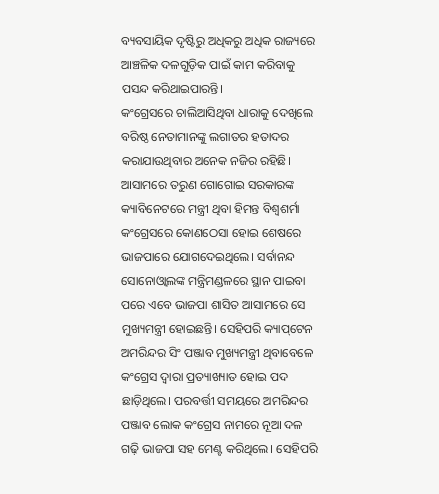ବ୍ୟବସାୟିକ ଦୃଷ୍ଟିରୁ ଅଧିକରୁ ଅଧିକ ରାଜ୍ୟରେ ଆଞ୍ଚଳିକ ଦଳଗୁଡ଼ିକ ପାଇଁ କାମ କରିବାକୁ ପସନ୍ଦ କରିଥାଇପାରନ୍ତି।
କଂଗ୍ରେସରେ ଚାଲିଆସିଥିବା ଧାରାକୁ ଦେଖିଲେ ବରିଷ୍ଠ ନେତାମାନଙ୍କୁ ଲଗାତର ହତାଦର କରାଯାଉଥିବାର ଅନେକ ନଜିର ରହିଛି। ଆସାମରେ ତରୁଣ ଗୋଗୋଇ ସରକାରଙ୍କ କ୍ୟାବିନେଟରେ ମନ୍ତ୍ରୀ ଥିବା ହିମନ୍ତ ବିଶ୍ୱଶର୍ମା କଂଗ୍ରେସରେ କୋଣଠେସା ହୋଇ ଶେଷରେ ଭାଜପାରେ ଯୋଗଦେଇଥିଲେ। ସର୍ବାନନ୍ଦ ସୋନୋଓ୍ବାଲଙ୍କ ମନ୍ତ୍ରିମଣ୍ଡଳରେ ସ୍ଥାନ ପାଇବା ପରେ ଏବେ ଭାଜପା ଶାସିତ ଆସାମରେ ସେ ମୁଖ୍ୟମନ୍ତ୍ରୀ ହୋଇଛନ୍ତି। ସେହିପରି କ୍ୟାପ୍‌ଟେନ ଅମରିନ୍ଦର ସିଂ ପଞ୍ଜାବ ମୁଖ୍ୟମନ୍ତ୍ରୀ ଥିବାବେଳେ କଂଗ୍ରେସ ଦ୍ୱାରା ପ୍ରତ୍ୟାଖ୍ୟାତ ହୋଇ ପଦ ଛାଡ଼ିଥିଲେ। ପରବର୍ତ୍ତୀ ସମୟରେ ଅମରିନ୍ଦର ପଞ୍ଜାବ ଲୋକ କଂଗ୍ରେସ ନାମରେ ନୂଆ ଦଳ ଗଢ଼ି ଭାଜପା ସହ ମେଣ୍ଟ କରିଥିଲେ। ସେହିପରି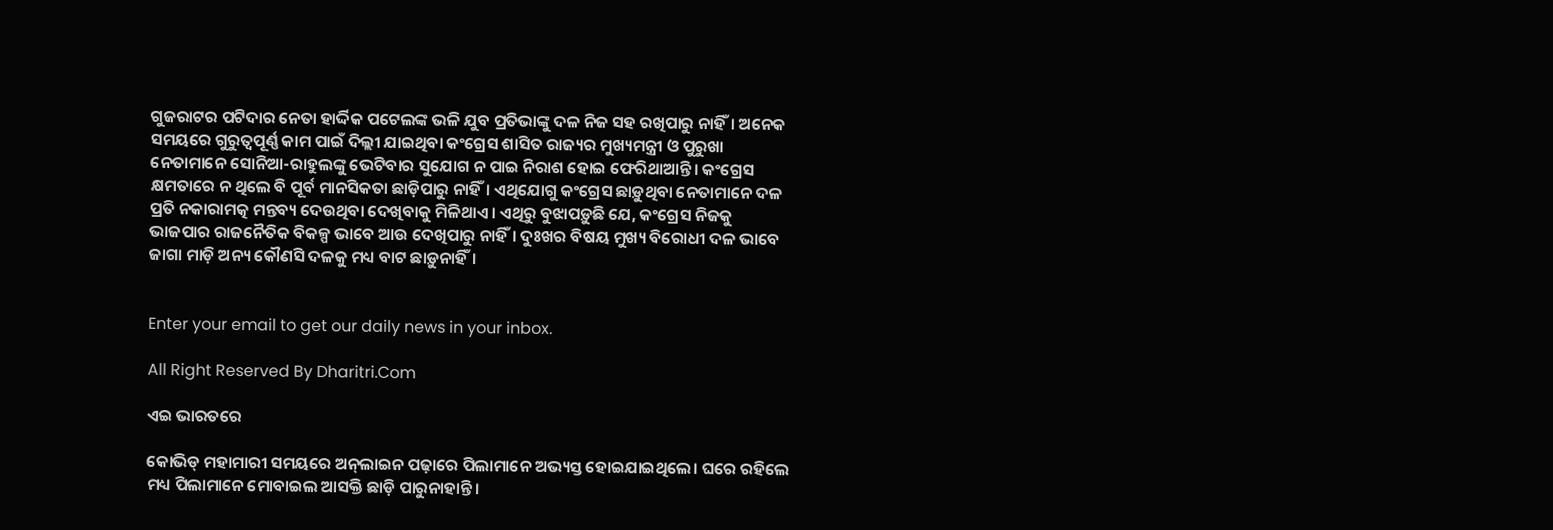ଗୁଜରାଟର ପଟିଦାର ନେତା ହାର୍ଦ୍ଦିକ ପଟେଲଙ୍କ ଭଳି ଯୁବ ପ୍ରତିଭାଙ୍କୁ ଦଳ ନିଜ ସହ ରଖିପାରୁ ନାହିଁ। ଅନେକ ସମୟରେ ଗୁରୁତ୍ୱପୂର୍ଣ୍ଣ କାମ ପାଇଁ ଦିଲ୍ଲୀ ଯାଇଥିବା କଂଗ୍ରେସ ଶାସିତ ରାଜ୍ୟର ମୁଖ୍ୟମନ୍ତ୍ରୀ ଓ ପୁରୁଖା ନେତାମାନେ ସୋନିଆ-ରାହୁଲଙ୍କୁ ଭେଟିବାର ସୁଯୋଗ ନ ପାଇ ନିରାଶ ହୋଇ ଫେରିଥାଆନ୍ତି। କଂଗ୍ରେସ କ୍ଷମତାରେ ନ ଥିଲେ ବି ପୂର୍ବ ମାନସିକତା ଛାଡ଼ିପାରୁ ନାହିଁ। ଏଥିଯୋଗୁ କଂଗ୍ରେସ ଛାଡ଼ୁଥିବା ନେତାମାନେ ଦଳ ପ୍ରତି ନକାରାମତ୍କ ମନ୍ତବ୍ୟ ଦେଉଥିବା ଦେଖିବାକୁ ମିଳିଥାଏ। ଏଥିରୁ ବୁଝାପଡ଼ୁଛି ଯେ, କଂଗ୍ରେସ ନିଜକୁ ଭାଜପାର ରାଜନୈତିକ ବିକଳ୍ପ ଭାବେ ଆଉ ଦେଖିପାରୁ ନାହିଁ। ଦୁଃଖର ବିଷୟ ମୁଖ୍ୟ ବିରୋଧୀ ଦଳ ଭାବେ ଜାଗା ମାଡ଼ି ଅନ୍ୟ କୌଣସି ଦଳକୁ ମଧ୍ୟ ବାଟ ଛାଡ଼ୁନାହିଁ।


Enter your email to get our daily news in your inbox.

All Right Reserved By Dharitri.Com

ଏଇ ଭାରତରେ

କୋଭିଡ୍‌ ମହାମାରୀ ସମୟରେ ଅନ୍‌ଲାଇନ ପଢ଼ାରେ ପିଲାମାନେ ଅଭ୍ୟସ୍ତ ହୋଇଯାଇଥିଲେ। ଘରେ ରହିଲେ ମଧ୍ୟ ପିଲାମାନେ ମୋବାଇଲ ଆସକ୍ତି ଛାଡ଼ି ପାରୁନାହାନ୍ତି।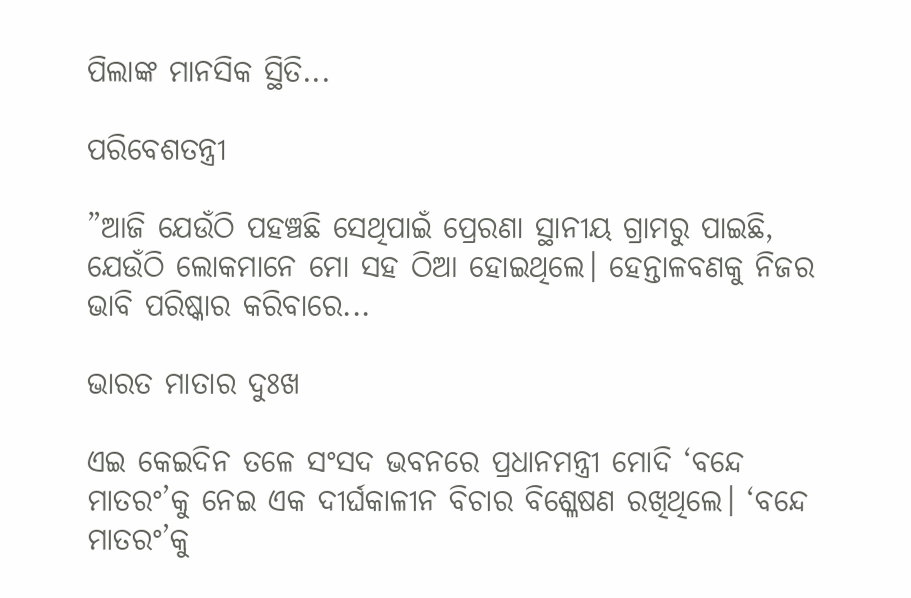ପିଲାଙ୍କ ମାନସିକ ସ୍ଥିତି...

ପରିବେଶତନ୍ତ୍ରୀ

”ଆଜି ଯେଉଁଠି ପହଞ୍ଚଛି ସେଥିପାଇଁ ପ୍ରେରଣା ସ୍ଥାନୀୟ ଗ୍ରାମରୁ ପାଇଛି, ଯେଉଁଠି ଲୋକମାନେ ମୋ ସହ ଠିଆ ହୋଇଥିଲେ। ହେନ୍ତାଳବଣକୁ ନିଜର ଭାବି ପରିଷ୍କାର କରିବାରେ...

ଭାରତ ମାତାର ଦୁଃଖ

ଏଇ କେଇଦିନ ତଳେ ସଂସଦ ଭବନରେ ପ୍ରଧାନମନ୍ତ୍ରୀ ମୋଦି ‘ବନ୍ଦେ ମାତରଂ’କୁ ନେଇ ଏକ ଦୀର୍ଘକାଳୀନ ବିଚାର ବିଶ୍ଳେଷଣ ରଖିଥିଲେ। ‘ବନ୍ଦେ ମାତରଂ’କୁ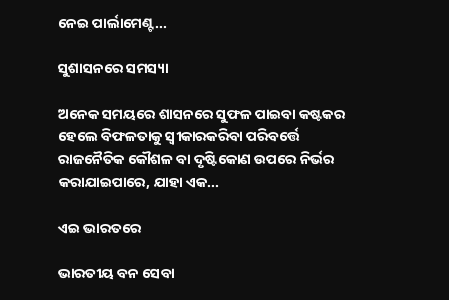ନେଇ ପାର୍ଲାମେଣ୍ଟ...

ସୁଶାସନରେ ସମସ୍ୟା

ଅନେକ ସମୟରେ ଶାସନରେ ସୁଫଳ ପାଇବା କଷ୍ଟକର ହେଲେ ବିଫଳତାକୁ ସ୍ବୀକାରକରିବା ପରିବର୍ତ୍ତେ ରାଜନୈତିକ କୌଶଳ ବା ଦୃଷ୍ଟିକୋଣ ଉପରେ ନିର୍ଭର କରାଯାଇପାରେ, ଯାହା ଏକ...

ଏଇ ଭାରତରେ

ଭାରତୀୟ ବନ ସେବା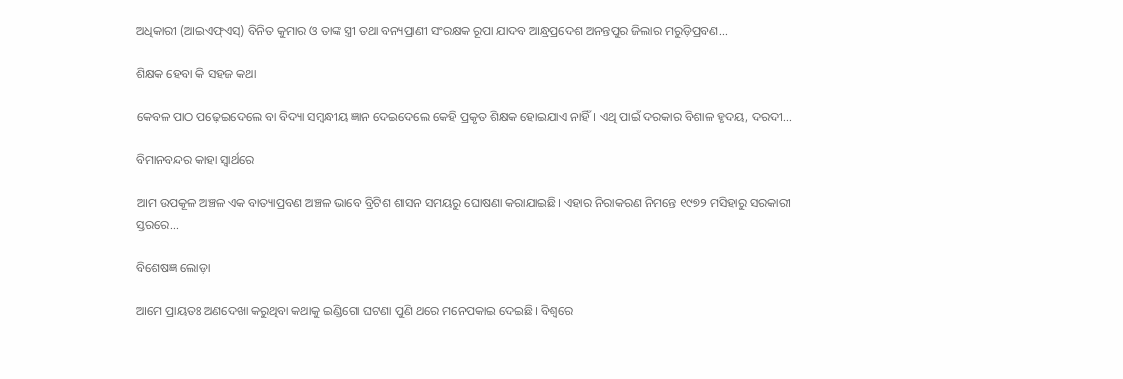ଅଧିକାରୀ (ଆଇଏଫ୍‌ଏସ୍‌) ବିନିତ କୁମାର ଓ ତାଙ୍କ ସ୍ତ୍ରୀ ତଥା ବନ୍ୟପ୍ରାଣୀ ସଂରକ୍ଷକ ରୂପା ଯାଦବ ଆନ୍ଧ୍ରପ୍ରଦେଶ ଅନନ୍ତପୁର ଜିଲାର ମରୁଡ଼ିପ୍ରବଣ...

ଶିକ୍ଷକ ହେବା କି ସହଜ କଥା

କେବଳ ପାଠ ପଢ଼େଇଦେଲେ ବା ବିଦ୍ୟା ସମ୍ବନ୍ଧୀୟ ଜ୍ଞାନ ଦେଇଦେଲେ କେହି ପ୍ରକୃତ ଶିକ୍ଷକ ହୋଇଯାଏ ନାହିଁ। ଏଥି ପାଇଁ ଦରକାର ବିଶାଳ ହୃଦୟ, ଦରଦୀ...

ବିମାନବନ୍ଦର କାହା ସ୍ବାର୍ଥରେ

ଆମ ଉପକୂଳ ଅଞ୍ଚଳ ଏକ ବାତ୍ୟାପ୍ରବଣ ଅଞ୍ଚଳ ଭାବେ ବ୍ରିଟିଶ ଶାସନ ସମୟରୁ ଘୋଷଣା କରାଯାଇଛି। ଏହାର ନିରାକରଣ ନିମନ୍ତେ ୧୯୭୨ ମସିହାରୁ ସରକାରୀ ସ୍ତରରେ...

ବିଶେଷଜ୍ଞ ଲୋଡ଼ା

ଆମେ ପ୍ରାୟତଃ ଅଣଦେଖା କରୁଥିବା କଥାକୁ ଇଣ୍ଡିଗୋ ଘଟଣା ପୁଣି ଥରେ ମନେପକାଇ ଦେଇଛି। ବିଶ୍ୱରେ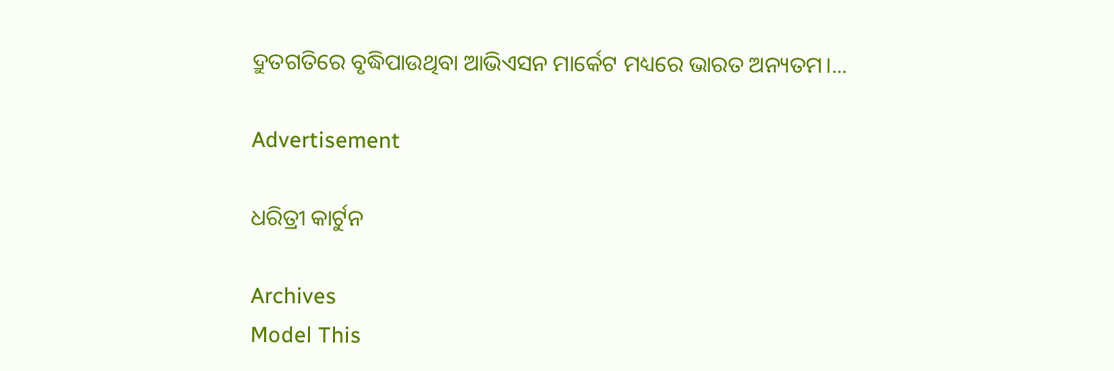ଦ୍ରୁତଗତିରେ ବୃଦ୍ଧିପାଉଥିବା ଆଭିଏସନ ମାର୍କେଟ ମଧ୍ୟରେ ଭାରତ ଅନ୍ୟତମ।...

Advertisement

ଧରିତ୍ରୀ କାର୍ଟୁନ

Archives
Model This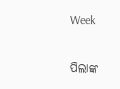Week

ପିଲାଙ୍କ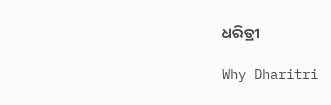ଧରିତ୍ରୀ

Why Dharitri